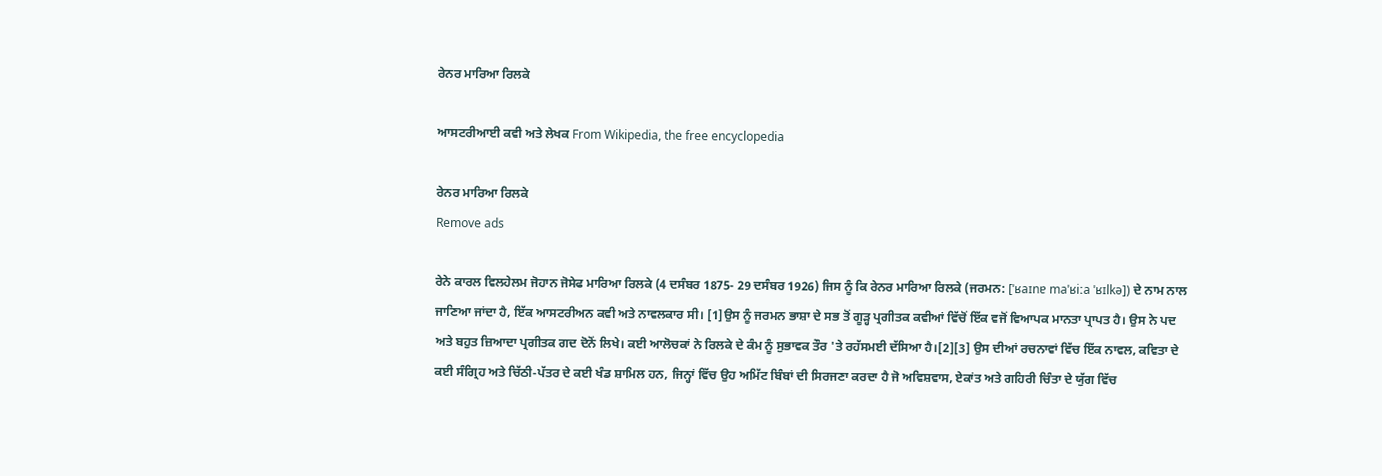ਰੇਨਰ ਮਾਰਿਆ ਰਿਲਕੇ

ਆਸਟਰੀਆਈ ਕਵੀ ਅਤੇ ਲੇਖਕ From Wikipedia, the free encyclopedia

ਰੇਨਰ ਮਾਰਿਆ ਰਿਲਕੇ
Remove ads

ਰੇਨੇ ਕਾਰਲ ਵਿਲਹੇਲਮ ਜੋਹਾਨ ਜੋਸੇਫ ਮਾਰਿਆ ਰਿਲਕੇ (4 ਦਸੰਬਰ 1875- 29 ਦਸੰਬਰ 1926) ਜਿਸ ਨੂੰ ਕਿ ਰੇਨਰ ਮਾਰਿਆ ਰਿਲਕੇ (ਜਰਮਨ: [ˈʁaɪnɐ maˈʁiːa ˈʁɪlkə]) ਦੇ ਨਾਮ ਨਾਲ ਜਾਣਿਆ ਜਾਂਦਾ ਹੈ, ਇੱਕ ਆਸਟਰੀਅਨ ਕਵੀ ਅਤੇ ਨਾਵਲਕਾਰ ਸੀ। [1]ਉਸ ਨੂੰ ਜਰਮਨ ਭਾਸ਼ਾ ਦੇ ਸਭ ਤੋਂ ਗੂੜ੍ਹ ਪ੍ਰਗੀਤਕ ਕਵੀਆਂ ਵਿੱਚੋਂ ਇੱਕ ਵਜੋਂ ਵਿਆਪਕ ਮਾਨਤਾ ਪ੍ਰਾਪਤ ਹੈ। ਉਸ ਨੇ ਪਦ ਅਤੇ ਬਹੁਤ ਜ਼ਿਆਦਾ ਪ੍ਰਗੀਤਕ ਗਦ ਦੋਨੋਂ ਲਿਖੇ। ਕਈ ਆਲੋਚਕਾਂ ਨੇ ਰਿਲਕੇ ਦੇ ਕੰਮ ਨੂੰ ਸੁਭਾਵਕ ਤੌਰ 'ਤੇ ਰਹੱਸਮਈ ਦੱਸਿਆ ਹੈ।[2][3] ਉਸ ਦੀਆਂ ਰਚਨਾਵਾਂ ਵਿੱਚ ਇੱਕ ਨਾਵਲ, ਕਵਿਤਾ ਦੇ ਕਈ ਸੰਗ੍ਰਿਹ ਅਤੇ ਚਿੱਠੀ-ਪੱਤਰ ਦੇ ਕਈ ਖੰਡ ਸ਼ਾਮਿਲ ਹਨ, ਜਿਨ੍ਹਾਂ ਵਿੱਚ ਉਹ ਅਮਿੱਟ ਬਿੰਬਾਂ ਦੀ ਸਿਰਜਣਾ ਕਰਦਾ ਹੈ ਜੋ ਅਵਿਸ਼ਵਾਸ, ਏਕਾਂਤ ਅਤੇ ਗਹਿਰੀ ਚਿੰਤਾ ਦੇ ਯੁੱਗ ਵਿੱਚ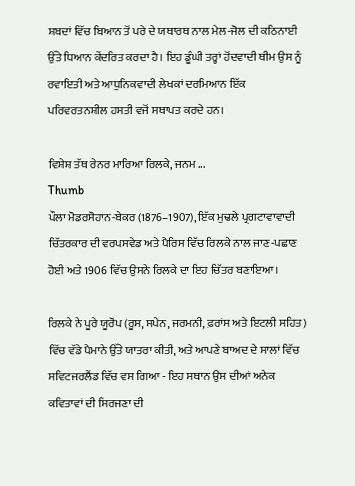ਸ਼ਬਦਾਂ ਵਿੱਚ ਬਿਆਨ ਤੋਂ ਪਰੇ ਦੇ ਯਥਾਰਥ ਨਾਲ ਮੇਲ-ਜੋਲ ਦੀ ਕਠਿਨਾਈ ਉੱਤੇ ਧਿਆਨ ਕੇਂਦਰਿਤ ਕਰਦਾ ਹੈ। ਇਹ ਡੂੰਘੀ ਤਰ੍ਹਾਂ ਹੋਂਦਵਾਦੀ ਥੀਮ ਉਸ ਨੂੰ ਰਵਾਇਤੀ ਅਤੇ ਆਧੁਨਿਕਵਾਦੀ ਲੇਖਕਾਂ ਦਰਮਿਆਨ ਇੱਕ ਪਰਿਵਰਤਨਸ਼ੀਲ ਹਸਤੀ ਵਜੋਂ ਸਥਾਪਤ ਕਰਦੇ ਹਨ।

ਵਿਸ਼ੇਸ਼ ਤੱਥ ਰੇਨਰ ਮਾਰਿਆ ਰਿਲਕੇ, ਜਨਮ ...
Thumb
ਪੌਲਾ ਮੋਡਰਸੋਹਾਨ-ਬੇਕਰ (1876–1907), ਇੱਕ ਮੁਢਲੇ ਪ੍ਰਗਟਾਵਾਵਾਦੀ ਚਿੱਤਰਕਾਰ ਦੀ ਵਰਪਸਵੇਡ ਅਤੇ ਪੈਰਿਸ ਵਿੱਚ ਰਿਲਕੇ ਨਾਲ ਜਾਣ-ਪਛਾਣ ਹੋਈ ਅਤੇ 1906 ਵਿੱਚ ਉਸਨੇ ਰਿਲਕੇ ਦਾ ਇਹ ਚਿੱਤਰ ਬਣਾਇਆ।

ਰਿਲਕੇ ਨੇ ਪੂਰੇ ਯੂਰੋਪ (ਰੂਸ, ਸਪੇਨ, ਜਰਮਨੀ, ਫ਼ਰਾਂਸ ਅਤੇ ਇਟਲੀ ਸਹਿਤ) ਵਿੱਚ ਵੱਡੇ ਪੈਮਾਨੇ ਉੱਤੇ ਯਾਤਰਾ ਕੀਤੀ, ਅਤੇ ਆਪਣੇ ਬਾਅਦ ਦੇ ਸਾਲਾਂ ਵਿੱਚ ਸਵਿਟਜਰਲੈਂਡ ਵਿੱਚ ਵਸ ਗਿਆ - ਇਹ ਸਥਾਨ ਉਸ ਦੀਆਂ ਅਨੇਕ ਕਵਿਤਾਵਾਂ ਦੀ ਸਿਰਜਣਾ ਦੀ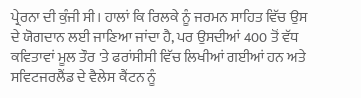ਪ੍ਰੇਰਨਾ ਦੀ ਕੁੰਜੀ ਸੀ। ਹਾਲਾਂ ਕਿ ਰਿਲਕੇ ਨੂੰ ਜਰਮਨ ਸਾਹਿਤ ਵਿੱਚ ਉਸ ਦੇ ਯੋਗਦਾਨ ਲਈ ਜਾਣਿਆ ਜਾਂਦਾ ਹੈ, ਪਰ ਉਸਦੀਆਂ 400 ਤੋਂ ਵੱਧ ਕਵਿਤਾਵਾਂ ਮੂਲ ਤੌਰ 'ਤੇ ਫਰਾਂਸੀਸੀ ਵਿੱਚ ਲਿਖੀਆਂ ਗਈਆਂ ਹਨ ਅਤੇ ਸਵਿਟਜਰਲੈਂਡ ਦੇ ਵੈਲੇਸ ਕੈਂਟਨ ਨੂੰ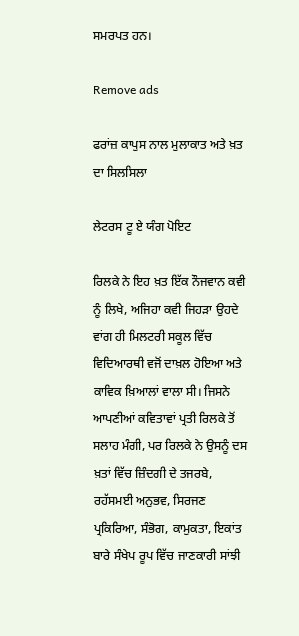ਸਮਰਪਤ ਹਨ।

Remove ads

ਫਰਾਂਜ਼ ਕਾਪੁਸ ਨਾਲ ਮੁਲਾਕਾਤ ਅਤੇ ਖ਼ਤ ਦਾ ਸਿਲਸਿਲਾ

ਲੇਟਰਸ ਟੂ ਏ ਯੰਗ ਪੋਇਟ

ਰਿਲਕੇ ਨੇ ਇਹ ਖ਼ਤ ਇੱਕ ਨੌਜਵਾਨ ਕਵੀ ਨੂੰ ਲਿਖੇ, ਅਜਿਹਾ ਕਵੀ ਜਿਹੜਾ ਉਹਦੇ ਵਾਂਗ ਹੀ ਮਿਲਟਰੀ ਸਕੂਲ ਵਿੱਚ ਵਿਦਿਆਰਥੀ ਵਜੋਂ ਦਾਖ਼ਲ ਹੋਇਆ ਅਤੇ ਕਾਵਿਕ ਖ਼ਿਆਲਾਂ ਵਾਲਾ ਸੀ। ਜਿਸਨੇ ਆਪਣੀਆਂ ਕਵਿਤਾਵਾਂ ਪ੍ਰਤੀ ਰਿਲਕੇ ਤੋਂ ਸਲਾਹ ਮੰਗੀ, ਪਰ ਰਿਲਕੇ ਨੇ ਉਸਨੂੰ ਦਸ ਖ਼ਤਾਂ ਵਿੱਚ ਜ਼ਿੰਦਗੀ ਦੇ ਤਜਰਬੇ, ਰਹੱਸਮਈ ਅਨੁਭਵ, ਸਿਰਜਣ ਪ੍ਰਕਿਰਿਆ, ਸੰਭੋਗ, ਕਾਮੁਕਤਾ, ਇਕਾਂਤ ਬਾਰੇ ਸੰਖੇਪ ਰੂਪ ਵਿੱਚ ਜਾਣਕਾਰੀ ਸਾਂਝੀ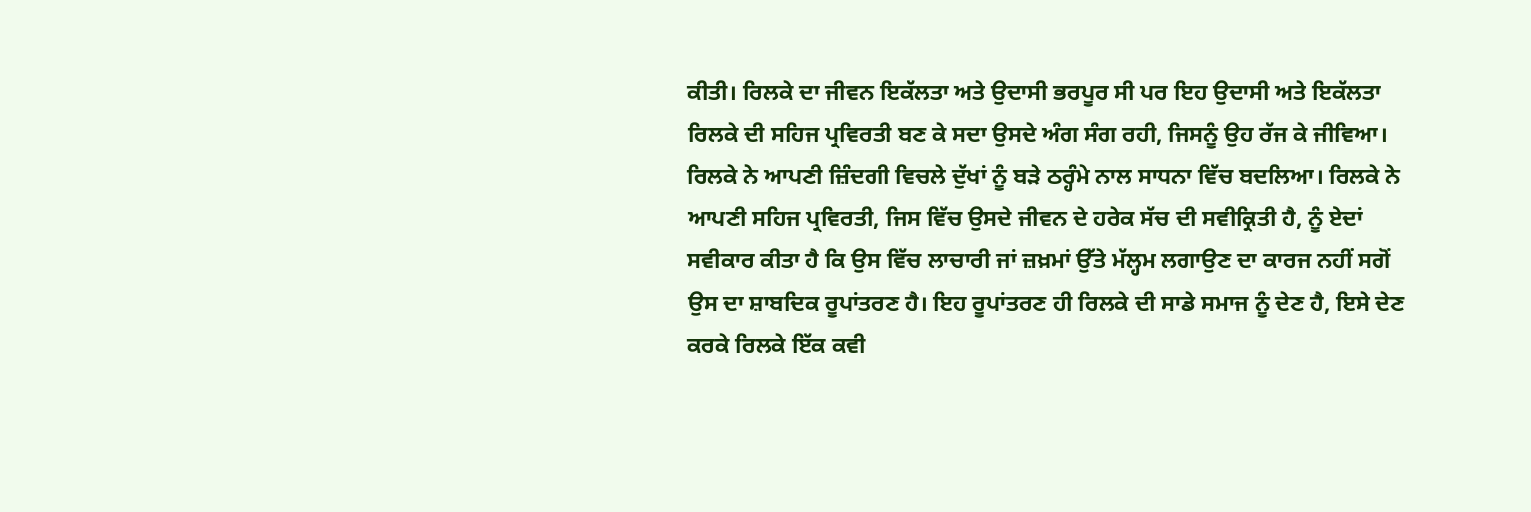ਕੀਤੀ। ਰਿਲਕੇ ਦਾ ਜੀਵਨ ਇਕੱਲਤਾ ਅਤੇ ਉਦਾਸੀ ਭਰਪੂਰ ਸੀ ਪਰ ਇਹ ਉਦਾਸੀ ਅਤੇ ਇਕੱਲਤਾ ਰਿਲਕੇ ਦੀ ਸਹਿਜ ਪ੍ਰਵਿਰਤੀ ਬਣ ਕੇ ਸਦਾ ਉਸਦੇ ਅੰਗ ਸੰਗ ਰਹੀ, ਜਿਸਨੂੰ ਉਹ ਰੱਜ ਕੇ ਜੀਵਿਆ। ਰਿਲਕੇ ਨੇ ਆਪਣੀ ਜ਼ਿੰਦਗੀ ਵਿਚਲੇ ਦੁੱਖਾਂ ਨੂੰ ਬੜੇ ਠਰ੍ਹੰਮੇ ਨਾਲ ਸਾਧਨਾ ਵਿੱਚ ਬਦਲਿਆ। ਰਿਲਕੇ ਨੇ ਆਪਣੀ ਸਹਿਜ ਪ੍ਰਵਿਰਤੀ, ਜਿਸ ਵਿੱਚ ਉਸਦੇ ਜੀਵਨ ਦੇ ਹਰੇਕ ਸੱਚ ਦੀ ਸਵੀਕ੍ਰਿਤੀ ਹੈ, ਨੂੰ ਏਦਾਂ ਸਵੀਕਾਰ ਕੀਤਾ ਹੈ ਕਿ ਉਸ ਵਿੱਚ ਲਾਚਾਰੀ ਜਾਂ ਜ਼ਖ਼ਮਾਂ ਉੱਤੇ ਮੱਲ੍ਹਮ ਲਗਾਉਣ ਦਾ ਕਾਰਜ ਨਹੀਂ ਸਗੋਂ ਉਸ ਦਾ ਸ਼ਾਬਦਿਕ ਰੂਪਾਂਤਰਣ ਹੈ। ਇਹ ਰੂਪਾਂਤਰਣ ਹੀ ਰਿਲਕੇ ਦੀ ਸਾਡੇ ਸਮਾਜ ਨੂੰ ਦੇਣ ਹੈ, ਇਸੇ ਦੇਣ ਕਰਕੇ ਰਿਲਕੇ ਇੱਕ ਕਵੀ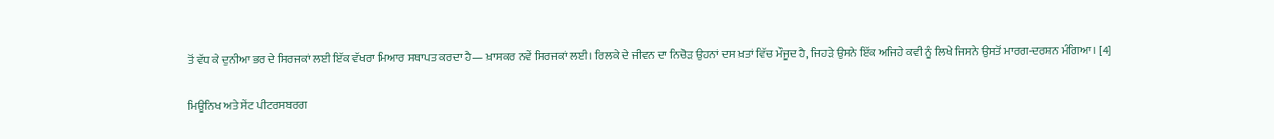ਤੋਂ ਵੱਧ ਕੇ ਦੁਨੀਆ ਭਰ ਦੇ ਸਿਰਜਕਾਂ ਲਈ ਇੱਕ ਵੱਖਰਾ ਮਿਆਰ ਸਥਾਪਤ ਕਰਦਾ ਹੈ— ਖ਼ਾਸਕਰ ਨਵੇਂ ਸਿਰਜਕਾਂ ਲਈ। ਰਿਲਕੇ ਦੇ ਜੀਵਨ ਦਾ ਨਿਚੋੜ ਉਹਨਾਂ ਦਸ ਖ਼ਤਾਂ ਵਿੱਚ ਮੌਜੂਦ ਹੈ, ਜਿਹੜੇ ਉਸਨੇ ਇੱਕ ਅਜਿਹੇ ਕਵੀ ਨੂੰ ਲਿਖੇ ਜਿਸਨੇ ਉਸਤੋਂ ਮਾਰਗ-ਦਰਸ਼ਨ ਮੰਗਿਆ। [4]

ਮਿਊਨਿਖ ਅਤੇ ਸੇਂਟ ਪੀਟਰਸਬਰਗ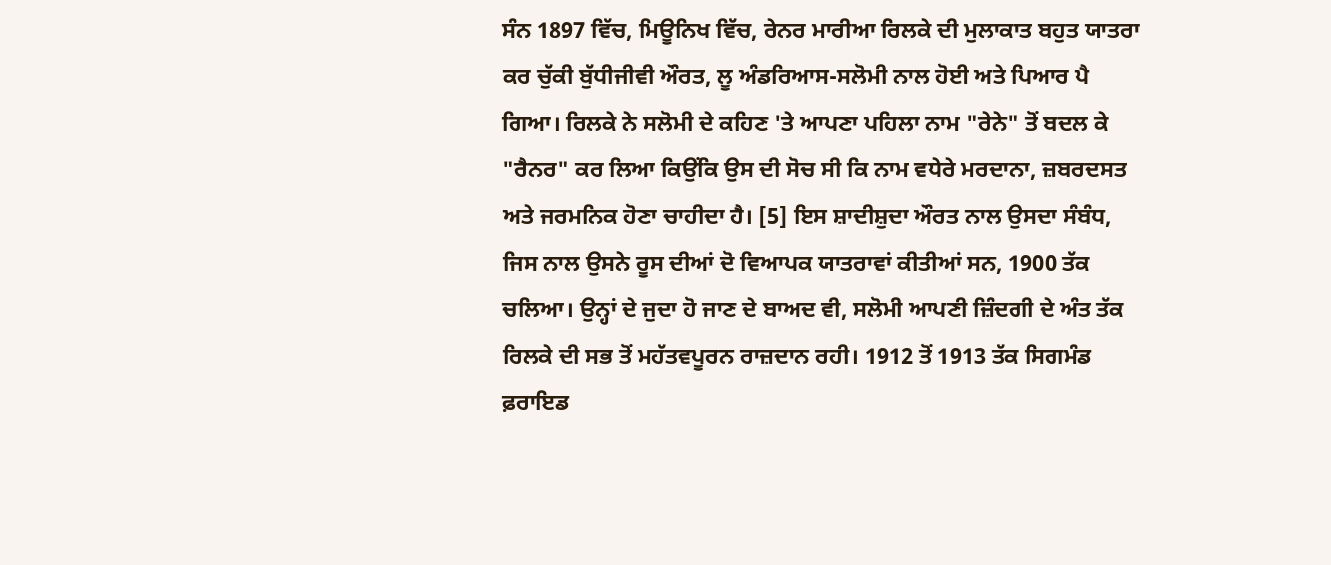ਸੰਨ 1897 ਵਿੱਚ, ਮਿਊਨਿਖ ਵਿੱਚ, ਰੇਨਰ ਮਾਰੀਆ ਰਿਲਕੇ ਦੀ ਮੁਲਾਕਾਤ ਬਹੁਤ ਯਾਤਰਾ ਕਰ ਚੁੱਕੀ ਬੁੱਧੀਜੀਵੀ ਔਰਤ, ਲੂ ਅੰਡਰਿਆਸ-ਸਲੋਮੀ ਨਾਲ ਹੋਈ ਅਤੇ ਪਿਆਰ ਪੈ ਗਿਆ। ਰਿਲਕੇ ਨੇ ਸਲੋਮੀ ਦੇ ਕਹਿਣ 'ਤੇ ਆਪਣਾ ਪਹਿਲਾ ਨਾਮ "ਰੇਨੇ" ਤੋਂ ਬਦਲ ਕੇ "ਰੈਨਰ" ਕਰ ਲਿਆ ਕਿਉਂਕਿ ਉਸ ਦੀ ਸੋਚ ਸੀ ਕਿ ਨਾਮ ਵਧੇਰੇ ਮਰਦਾਨਾ, ਜ਼ਬਰਦਸਤ ਅਤੇ ਜਰਮਨਿਕ ਹੋਣਾ ਚਾਹੀਦਾ ਹੈ। [5] ਇਸ ਸ਼ਾਦੀਸ਼ੁਦਾ ਔਰਤ ਨਾਲ ਉਸਦਾ ਸੰਬੰਧ, ਜਿਸ ਨਾਲ ਉਸਨੇ ਰੂਸ ਦੀਆਂ ਦੋ ਵਿਆਪਕ ਯਾਤਰਾਵਾਂ ਕੀਤੀਆਂ ਸਨ, 1900 ਤੱਕ ਚਲਿਆ। ਉਨ੍ਹਾਂ ਦੇ ਜੁਦਾ ਹੋ ਜਾਣ ਦੇ ਬਾਅਦ ਵੀ, ਸਲੋਮੀ ਆਪਣੀ ਜ਼ਿੰਦਗੀ ਦੇ ਅੰਤ ਤੱਕ ਰਿਲਕੇ ਦੀ ਸਭ ਤੋਂ ਮਹੱਤਵਪੂਰਨ ਰਾਜ਼ਦਾਨ ਰਹੀ। 1912 ਤੋਂ 1913 ਤੱਕ ਸਿਗਮੰਡ ਫ਼ਰਾਇਡ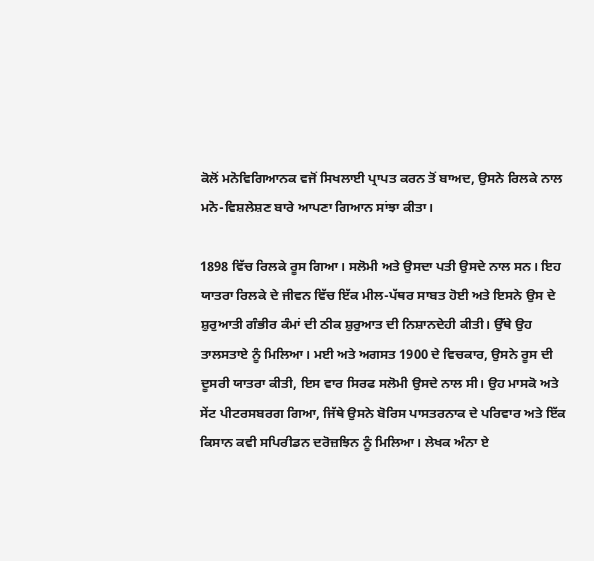ਕੋਲੋਂ ਮਨੋਵਿਗਿਆਨਕ ਵਜੋਂ ਸਿਖਲਾਈ ਪ੍ਰਾਪਤ ਕਰਨ ਤੋਂ ਬਾਅਦ, ਉਸਨੇ ਰਿਲਕੇ ਨਾਲ ਮਨੋ-ਵਿਸ਼ਲੇਸ਼ਣ ਬਾਰੇ ਆਪਣਾ ਗਿਆਨ ਸਾਂਝਾ ਕੀਤਾ।

1898 ਵਿੱਚ ਰਿਲਕੇ ਰੂਸ ਗਿਆ। ਸਲੋਮੀ ਅਤੇ ਉਸਦਾ ਪਤੀ ਉਸਦੇ ਨਾਲ ਸਨ। ਇਹ ਯਾਤਰਾ ਰਿਲਕੇ ਦੇ ਜੀਵਨ ਵਿੱਚ ਇੱਕ ਮੀਲ-ਪੱਥਰ ਸਾਬਤ ਹੋਈ ਅਤੇ ਇਸਨੇ ਉਸ ਦੇ ਸ਼ੁਰੁਆਤੀ ਗੰਭੀਰ ਕੰਮਾਂ ਦੀ ਠੀਕ ਸ਼ੁਰੁਆਤ ਦੀ ਨਿਸ਼ਾਨਦੇਹੀ ਕੀਤੀ। ਉੱਥੇ ਉਹ ਤਾਲਸਤਾਏ ਨੂੰ ਮਿਲਿਆ। ਮਈ ਅਤੇ ਅਗਸਤ 1900 ਦੇ ਵਿਚਕਾਰ, ਉਸਨੇ ਰੂਸ ਦੀ ਦੂਸਰੀ ਯਾਤਰਾ ਕੀਤੀ, ਇਸ ਵਾਰ ਸਿਰਫ ਸਲੋਮੀ ਉਸਦੇ ਨਾਲ ਸੀ। ਉਹ ਮਾਸਕੋ ਅਤੇ ਸੇਂਟ ਪੀਟਰਸਬਰਗ ਗਿਆ, ਜਿੱਥੇ ਉਸਨੇ ਬੋਰਿਸ ਪਾਸਤਰਨਾਕ ਦੇ ਪਰਿਵਾਰ ਅਤੇ ਇੱਕ ਕਿਸਾਨ ਕਵੀ ਸਪਿਰੀਡਨ ਦਰੋਜ਼ਝਿਨ ਨੂੰ ਮਿਲਿਆ। ਲੇਖਕ ਅੰਨਾ ਏ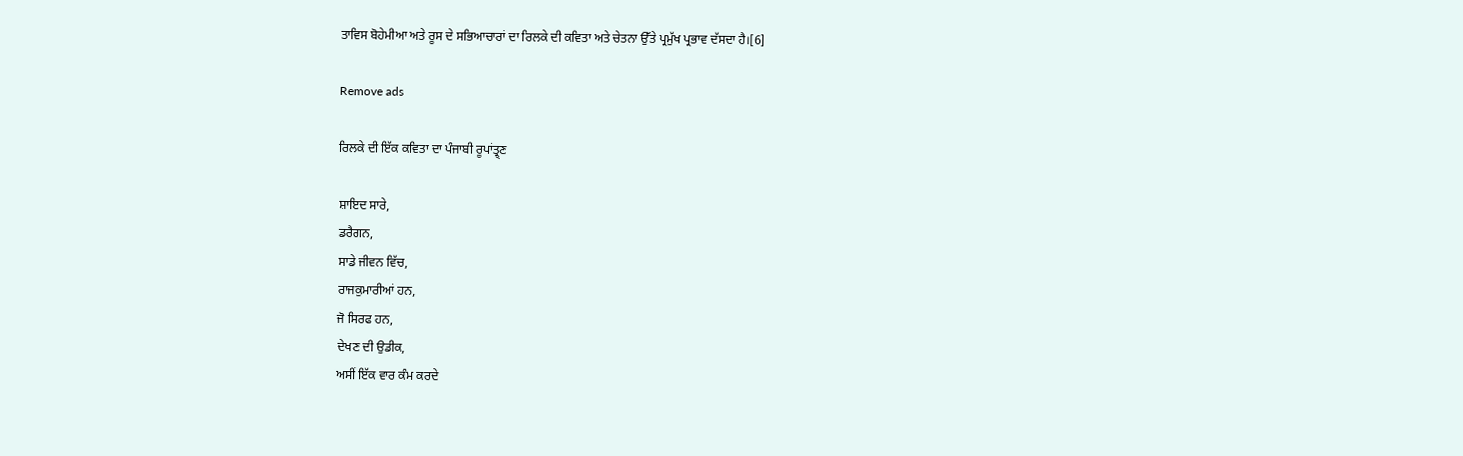ਤਾਵਿਸ ਬੋਹੇਮੀਆ ਅਤੇ ਰੂਸ ਦੇ ਸਭਿਆਚਾਰਾਂ ਦਾ ਰਿਲਕੇ ਦੀ ਕਵਿਤਾ ਅਤੇ ਚੇਤਨਾ ਉੱਤੇ ਪ੍ਰਮੁੱਖ ਪ੍ਰਭਾਵ ਦੱਸਦਾ ਹੈ।[6]

Remove ads

ਰਿਲਕੇ ਦੀ ਇੱਕ ਕਵਿਤਾ ਦਾ ਪੰਜਾਬੀ ਰੂਪਾਂਤ੍ਰ੍ਣ

ਸ਼ਾਇਦ ਸਾਰੇ,
ਡਰੈਗਨ,
ਸਾਡੇ ਜੀਵਨ ਵਿੱਚ,
ਰਾਜਕੁਮਾਰੀਆਂ ਹਨ,
ਜੋ ਸਿਰਫ ਹਨ,
ਦੇਖਣ ਦੀ ਉਡੀਕ,
ਅਸੀਂ ਇੱਕ ਵਾਰ ਕੰਮ ਕਰਦੇ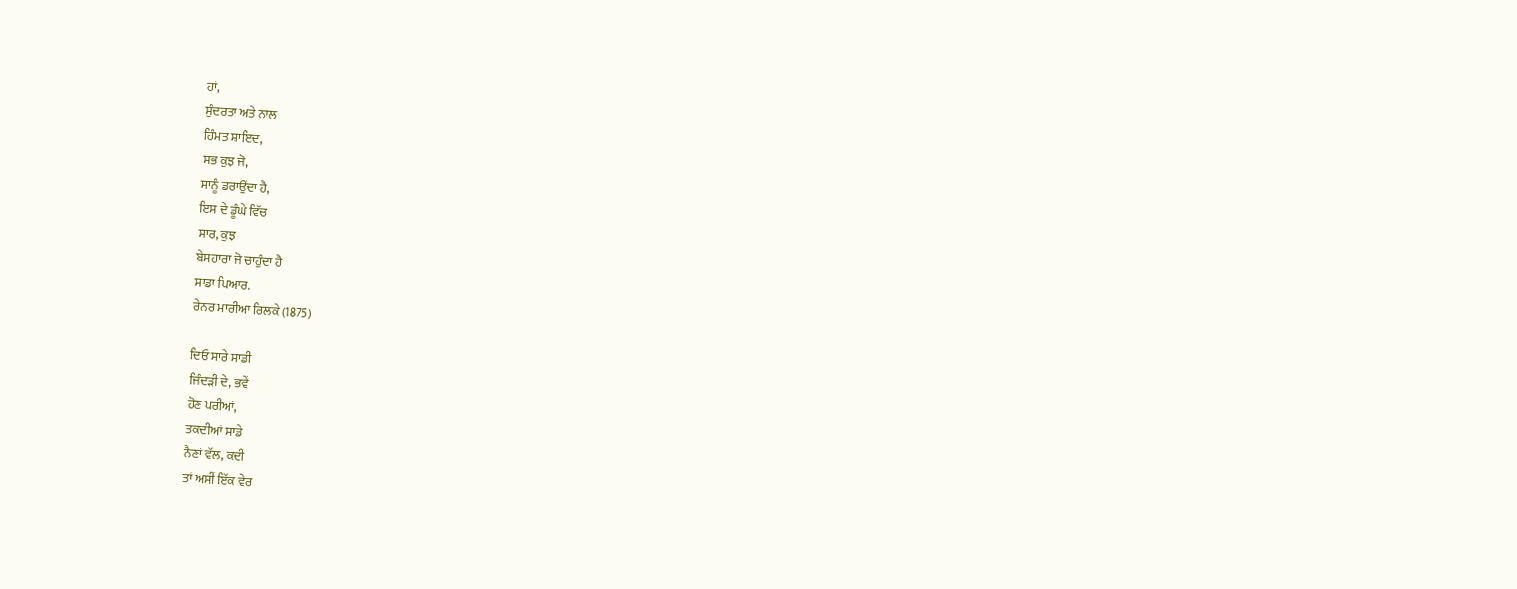ਹਾਂ,
ਸੁੰਦਰਤਾ ਅਤੇ ਨਾਲ
ਹਿੰਮਤ ਸ਼ਾਇਦ,
ਸਭ ਕੁਝ ਜੋ,
ਸਾਨੂੰ ਡਰਾਉਂਦਾ ਹੈ,
ਇਸ ਦੇ ਡੂੰਘੇ ਵਿੱਚ
ਸਾਰ, ਕੁਝ
ਬੇਸਹਾਰਾ ਜੋ ਚਾਹੁੰਦਾ ਹੈ
ਸਾਡਾ ਪਿਆਰ.
ਰੇਨਰ ਮਾਰੀਆ ਰਿਲਕੇ (1875)

ਦਿਓ ਸਾਰੇ ਸਾਡੀ
ਜਿੰਦੜੀ ਦੇ, ਭਵੇਂ
ਹੋਣ ਪਰੀਆਂ,
ਤਕਦੀਆਂ ਸਾਡੇ
ਨੈਣਾਂ ਵੱਲ, ਕਦੀ
ਤਾਂ ਅਸੀਂ ਇੱਕ ਵੇਰ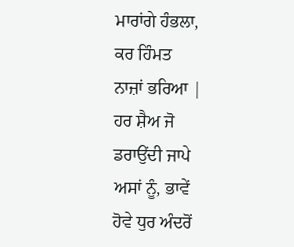ਮਾਰਾਂਗੇ ਹੰਭਲਾ,
ਕਰ ਹਿੰਮਤ
ਨਾਜ਼ਾਂ ਭਰਿਆ |
ਹਰ ਸ਼ੈਅ ਜੋ
ਡਰਾਉਂਦੀ ਜਾਪੇ
ਅਸਾਂ ਨੂੰ, ਭਾਵੇਂ
ਹੋਵੇ ਧੁਰ ਅੰਦਰੋਂ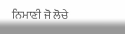ਨਿਮਾਣੀ ਜੋ ਲੋਚੇ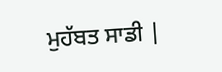ਮੁਹੱਬਤ ਸਾਡੀ |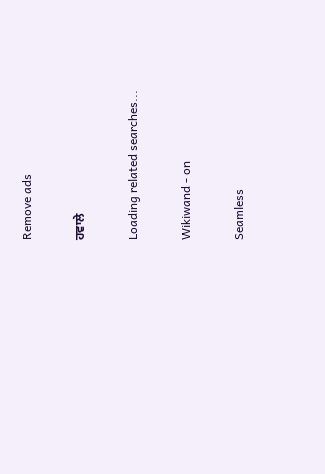Remove ads

ਹਵਾਲੇ

Loading related searches...

Wikiwand - on

Seamless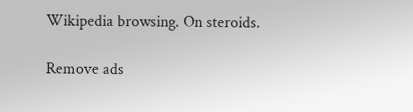Wikipedia browsing. On steroids.

Remove ads